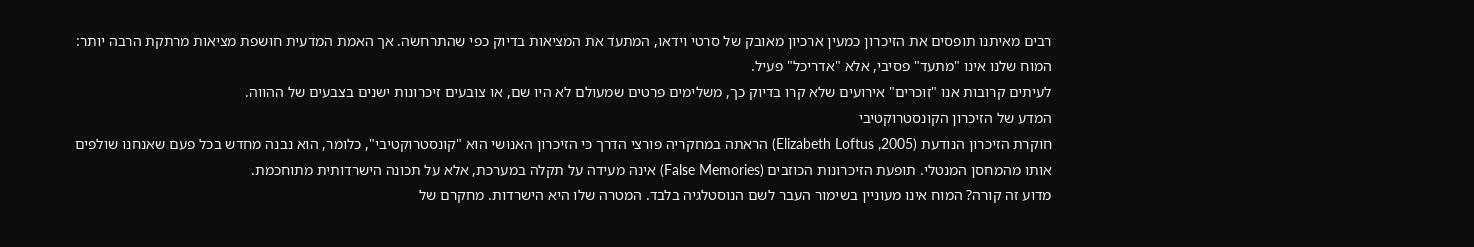רבים מאיתנו תופסים את הזיכרון כמעין ארכיון מאובק של סרטי וידאו, המתעד את המציאות בדיוק כפי שהתרחשה. אך האמת המדעית חושפת מציאות מרתקת הרבה יותר: המוח שלנו אינו "מתעד" פסיבי, אלא "אדריכל" פעיל.
לעיתים קרובות אנו "זוכרים" אירועים שלא קרו בדיוק כך, משלימים פרטים שמעולם לא היו שם, או צובעים זיכרונות ישנים בצבעים של ההווה.
המדע של הזיכרון הקונסטרוקטיבי
חוקרת הזיכרון הנודעת (Elizabeth Loftus ,2005) הראתה במחקריה פורצי הדרך כי הזיכרון האנושי הוא "קונסטרוקטיבי", כלומר, הוא נבנה מחדש בכל פעם שאנחנו שולפים אותו מהמחסן המנטלי. תופעת הזיכרונות הכוזבים (False Memories) אינה מעידה על תקלה במערכת, אלא על תכונה הישרדותית מתוחכמת.
מדוע זה קורה? המוח אינו מעוניין בשימור העבר לשם הנוסטלגיה בלבד. המטרה שלו היא הישרדות. מחקרם של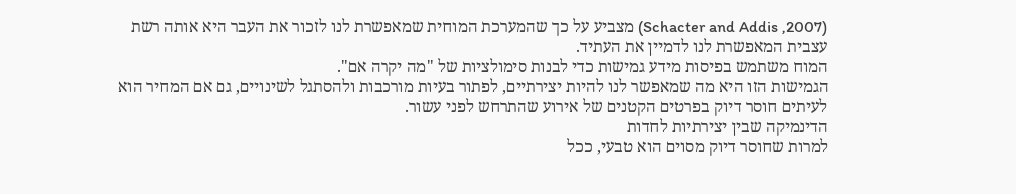(Schacter and Addis ,2007) מצביע על כך שהמערכת המוחית שמאפשרת לנו לזכור את העבר היא אותה רשת עצבית המאפשרת לנו לדמיין את העתיד.
המוח משתמש בפיסות מידע גמישות כדי לבנות סימולציות של "מה יקרה אם".
הגמישות הזו היא מה שמאפשר לנו להיות יצירתיים, לפתור בעיות מורכבות ולהסתגל לשינויים, גם אם המחיר הוא לעיתים חוסר דיוק בפרטים הקטנים של אירוע שהתרחש לפני עשור.
הדינמיקה שבין יצירתיות לחדות
למרות שחוסר דיוק מסוים הוא טבעי, ככל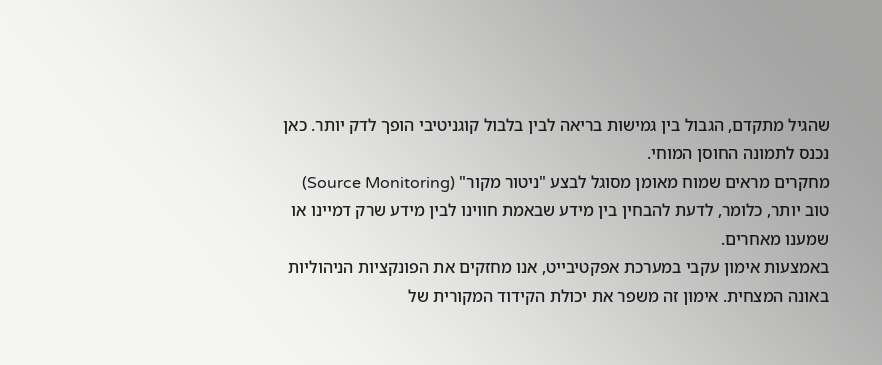שהגיל מתקדם, הגבול בין גמישות בריאה לבין בלבול קוגניטיבי הופך לדק יותר. כאן נכנס לתמונה החוסן המוחי.
מחקרים מראים שמוח מאומן מסוגל לבצע "ניטור מקור" (Source Monitoring) טוב יותר, כלומר, לדעת להבחין בין מידע שבאמת חווינו לבין מידע שרק דמיינו או שמענו מאחרים.
באמצעות אימון עקבי במערכת אפקטיבייט, אנו מחזקים את הפונקציות הניהוליות באונה המצחית. אימון זה משפר את יכולת הקידוד המקורית של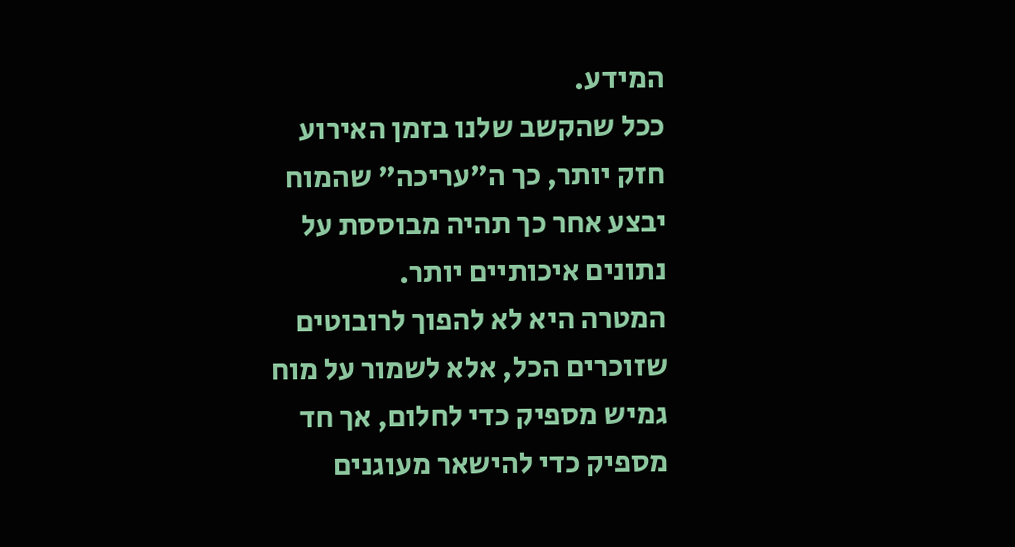המידע.
ככל שהקשב שלנו בזמן האירוע חזק יותר, כך ה"עריכה" שהמוח יבצע אחר כך תהיה מבוססת על נתונים איכותיים יותר.
המטרה היא לא להפוך לרובוטים שזוכרים הכל, אלא לשמור על מוח גמיש מספיק כדי לחלום, אך חד מספיק כדי להישאר מעוגנים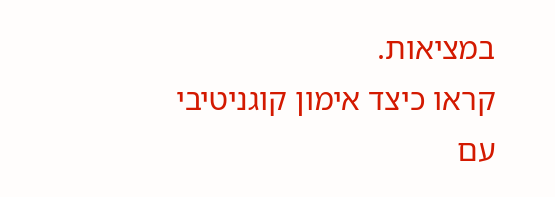במציאות.
קראו כיצד אימון קוגניטיבי עם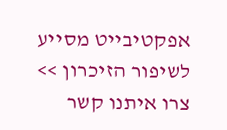אפקטיבייט מסייע לשיפור הזיכרון >>
צרו איתנו קשר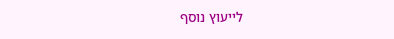לייעוץ נוסף